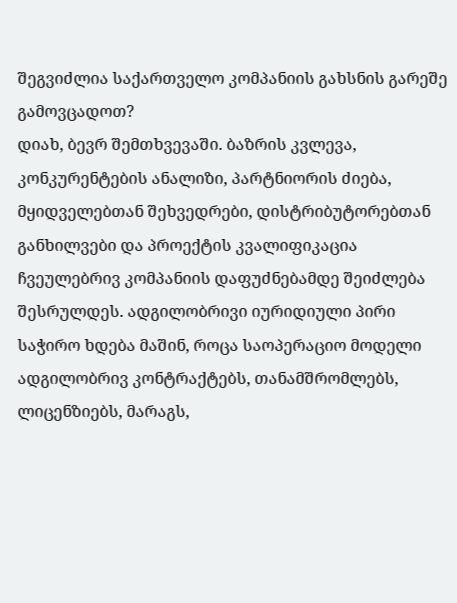შეგვიძლია საქართველო კომპანიის გახსნის გარეშე გამოვცადოთ?
დიახ, ბევრ შემთხვევაში. ბაზრის კვლევა, კონკურენტების ანალიზი, პარტნიორის ძიება, მყიდველებთან შეხვედრები, დისტრიბუტორებთან განხილვები და პროექტის კვალიფიკაცია ჩვეულებრივ კომპანიის დაფუძნებამდე შეიძლება შესრულდეს. ადგილობრივი იურიდიული პირი საჭირო ხდება მაშინ, როცა საოპერაციო მოდელი ადგილობრივ კონტრაქტებს, თანამშრომლებს, ლიცენზიებს, მარაგს,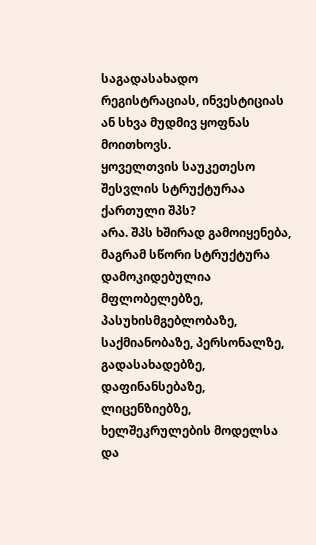საგადასახადო რეგისტრაციას, ინვესტიციას ან სხვა მუდმივ ყოფნას მოითხოვს.
ყოველთვის საუკეთესო შესვლის სტრუქტურაა ქართული შპს?
არა. შპს ხშირად გამოიყენება, მაგრამ სწორი სტრუქტურა დამოკიდებულია მფლობელებზე, პასუხისმგებლობაზე, საქმიანობაზე, პერსონალზე, გადასახადებზე, დაფინანსებაზე, ლიცენზიებზე, ხელშეკრულების მოდელსა და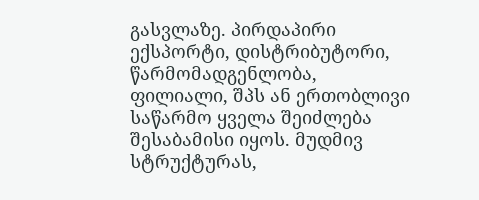გასვლაზე. პირდაპირი ექსპორტი, დისტრიბუტორი, წარმომადგენლობა, ფილიალი, შპს ან ერთობლივი საწარმო ყველა შეიძლება შესაბამისი იყოს. მუდმივ სტრუქტურას,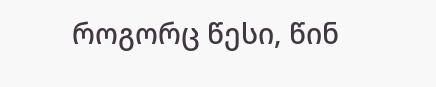როგორც წესი, წინ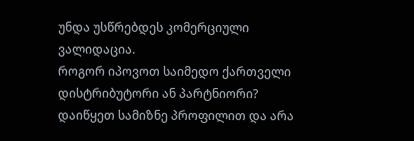უნდა უსწრებდეს კომერციული ვალიდაცია.
როგორ იპოვოთ საიმედო ქართველი დისტრიბუტორი ან პარტნიორი?
დაიწყეთ სამიზნე პროფილით და არა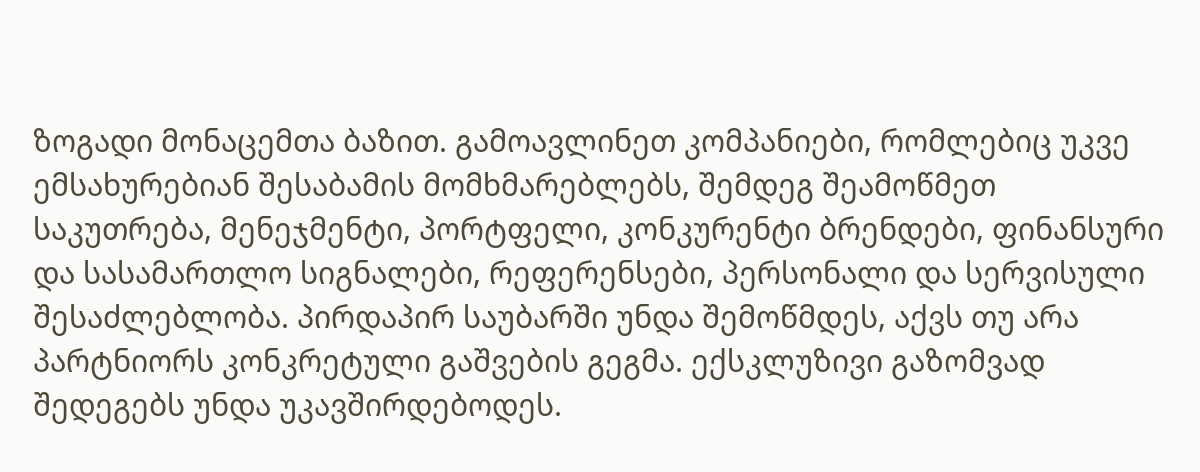ზოგადი მონაცემთა ბაზით. გამოავლინეთ კომპანიები, რომლებიც უკვე ემსახურებიან შესაბამის მომხმარებლებს, შემდეგ შეამოწმეთ საკუთრება, მენეჯმენტი, პორტფელი, კონკურენტი ბრენდები, ფინანსური და სასამართლო სიგნალები, რეფერენსები, პერსონალი და სერვისული შესაძლებლობა. პირდაპირ საუბარში უნდა შემოწმდეს, აქვს თუ არა პარტნიორს კონკრეტული გაშვების გეგმა. ექსკლუზივი გაზომვად შედეგებს უნდა უკავშირდებოდეს.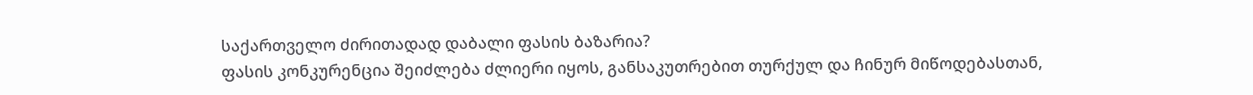საქართველო ძირითადად დაბალი ფასის ბაზარია?
ფასის კონკურენცია შეიძლება ძლიერი იყოს, განსაკუთრებით თურქულ და ჩინურ მიწოდებასთან,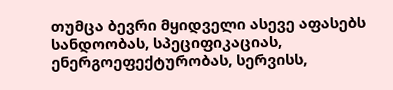თუმცა ბევრი მყიდველი ასევე აფასებს სანდოობას, სპეციფიკაციას, ენერგოეფექტურობას, სერვისს,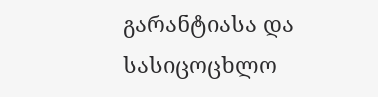გარანტიასა და სასიცოცხლო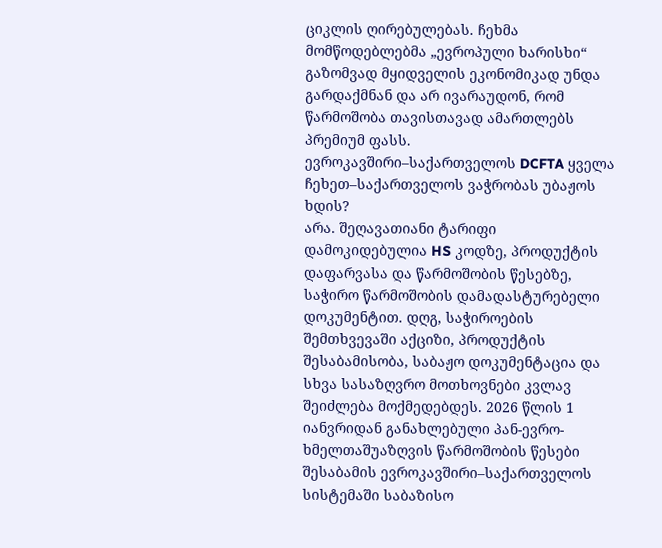ციკლის ღირებულებას. ჩეხმა მომწოდებლებმა „ევროპული ხარისხი“ გაზომვად მყიდველის ეკონომიკად უნდა გარდაქმნან და არ ივარაუდონ, რომ წარმოშობა თავისთავად ამართლებს პრემიუმ ფასს.
ევროკავშირი–საქართველოს DCFTA ყველა ჩეხეთ–საქართველოს ვაჭრობას უბაჟოს ხდის?
არა. შეღავათიანი ტარიფი დამოკიდებულია HS კოდზე, პროდუქტის დაფარვასა და წარმოშობის წესებზე, საჭირო წარმოშობის დამადასტურებელი დოკუმენტით. დღგ, საჭიროების შემთხვევაში აქციზი, პროდუქტის შესაბამისობა, საბაჟო დოკუმენტაცია და სხვა სასაზღვრო მოთხოვნები კვლავ შეიძლება მოქმედებდეს. 2026 წლის 1 იანვრიდან განახლებული პან-ევრო-ხმელთაშუაზღვის წარმოშობის წესები შესაბამის ევროკავშირი–საქართველოს სისტემაში საბაზისო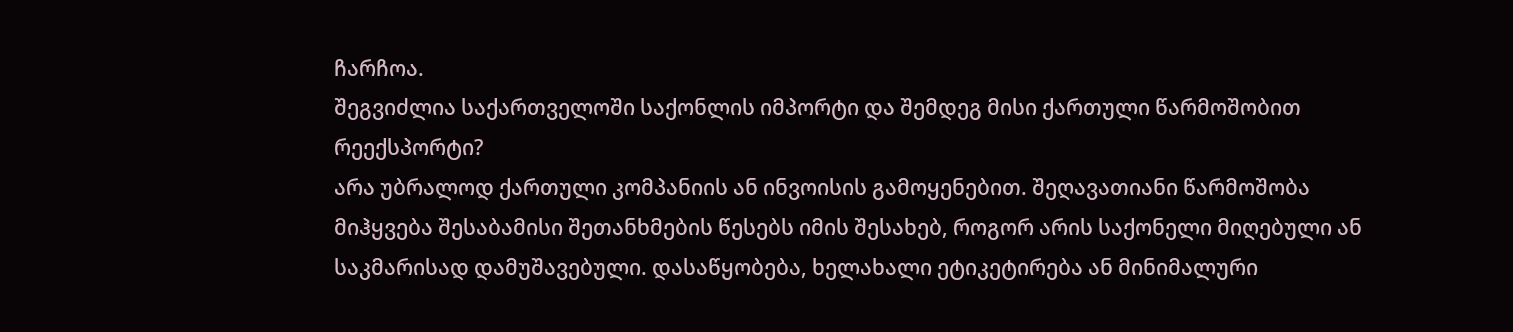ჩარჩოა.
შეგვიძლია საქართველოში საქონლის იმპორტი და შემდეგ მისი ქართული წარმოშობით რეექსპორტი?
არა უბრალოდ ქართული კომპანიის ან ინვოისის გამოყენებით. შეღავათიანი წარმოშობა მიჰყვება შესაბამისი შეთანხმების წესებს იმის შესახებ, როგორ არის საქონელი მიღებული ან საკმარისად დამუშავებული. დასაწყობება, ხელახალი ეტიკეტირება ან მინიმალური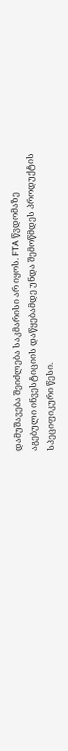დამუშავება შეიძლება საკმარისი არ იყოს. FTA წვდომაზე აგებული ინვესტიციის დაწყებამდე უნდა შემოწმდეს პროდუქტის სპეციფიკური წესი.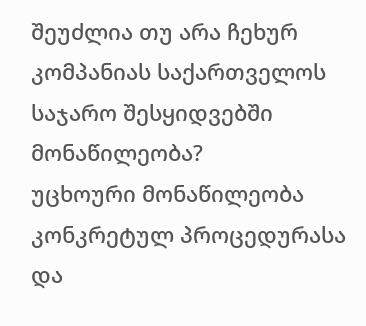შეუძლია თუ არა ჩეხურ კომპანიას საქართველოს საჯარო შესყიდვებში მონაწილეობა?
უცხოური მონაწილეობა კონკრეტულ პროცედურასა და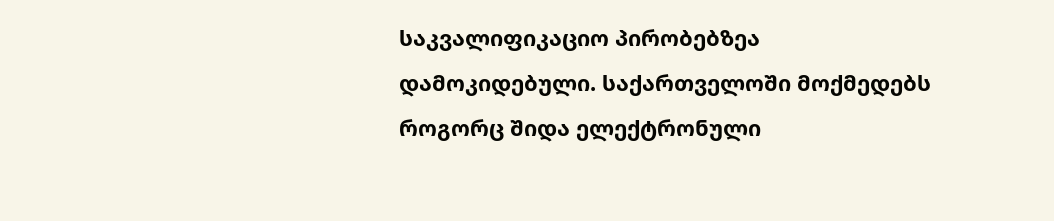საკვალიფიკაციო პირობებზეა დამოკიდებული. საქართველოში მოქმედებს როგორც შიდა ელექტრონული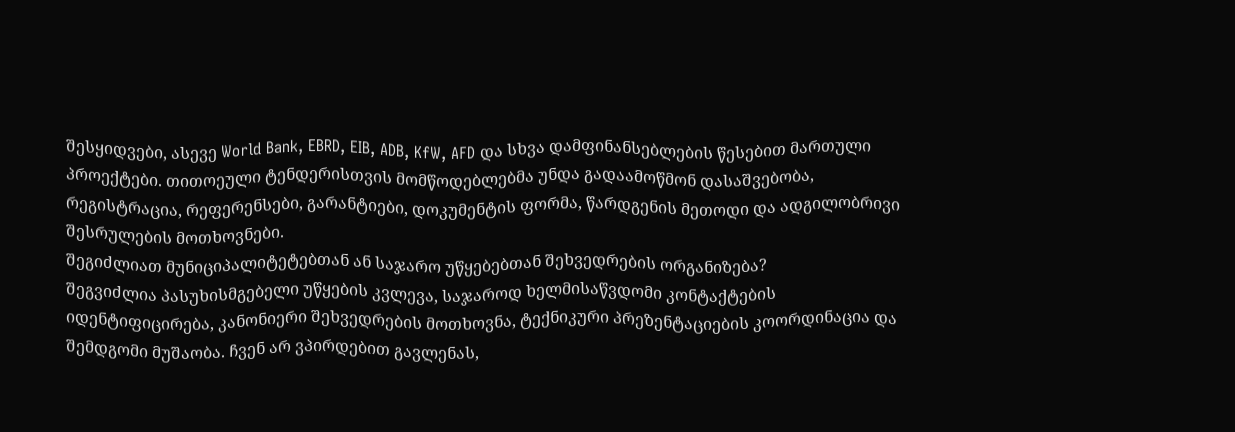შესყიდვები, ასევე World Bank, EBRD, EIB, ADB, KfW, AFD და სხვა დამფინანსებლების წესებით მართული პროექტები. თითოეული ტენდერისთვის მომწოდებლებმა უნდა გადაამოწმონ დასაშვებობა, რეგისტრაცია, რეფერენსები, გარანტიები, დოკუმენტის ფორმა, წარდგენის მეთოდი და ადგილობრივი შესრულების მოთხოვნები.
შეგიძლიათ მუნიციპალიტეტებთან ან საჯარო უწყებებთან შეხვედრების ორგანიზება?
შეგვიძლია პასუხისმგებელი უწყების კვლევა, საჯაროდ ხელმისაწვდომი კონტაქტების იდენტიფიცირება, კანონიერი შეხვედრების მოთხოვნა, ტექნიკური პრეზენტაციების კოორდინაცია და შემდგომი მუშაობა. ჩვენ არ ვპირდებით გავლენას,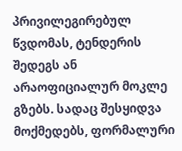პრივილეგირებულ წვდომას, ტენდერის შედეგს ან არაოფიციალურ მოკლე გზებს. სადაც შესყიდვა მოქმედებს, ფორმალური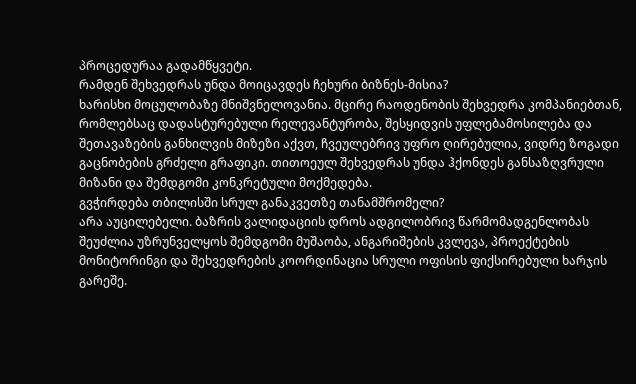პროცედურაა გადამწყვეტი.
რამდენ შეხვედრას უნდა მოიცავდეს ჩეხური ბიზნეს-მისია?
ხარისხი მოცულობაზე მნიშვნელოვანია. მცირე რაოდენობის შეხვედრა კომპანიებთან, რომლებსაც დადასტურებული რელევანტურობა, შესყიდვის უფლებამოსილება და შეთავაზების განხილვის მიზეზი აქვთ, ჩვეულებრივ უფრო ღირებულია, ვიდრე ზოგადი გაცნობების გრძელი გრაფიკი. თითოეულ შეხვედრას უნდა ჰქონდეს განსაზღვრული მიზანი და შემდგომი კონკრეტული მოქმედება.
გვჭირდება თბილისში სრულ განაკვეთზე თანამშრომელი?
არა აუცილებელი. ბაზრის ვალიდაციის დროს ადგილობრივ წარმომადგენლობას შეუძლია უზრუნველყოს შემდგომი მუშაობა, ანგარიშების კვლევა, პროექტების მონიტორინგი და შეხვედრების კოორდინაცია სრული ოფისის ფიქსირებული ხარჯის გარეშე.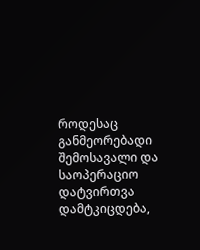როდესაც განმეორებადი შემოსავალი და საოპერაციო დატვირთვა დამტკიცდება,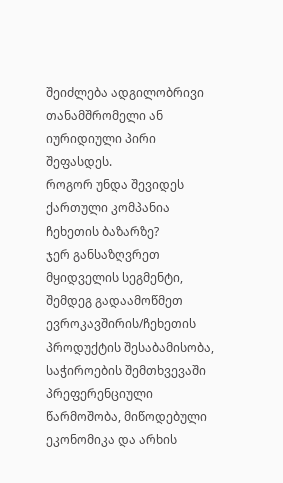შეიძლება ადგილობრივი თანამშრომელი ან იურიდიული პირი შეფასდეს.
როგორ უნდა შევიდეს ქართული კომპანია ჩეხეთის ბაზარზე?
ჯერ განსაზღვრეთ მყიდველის სეგმენტი, შემდეგ გადაამოწმეთ ევროკავშირის/ჩეხეთის პროდუქტის შესაბამისობა, საჭიროების შემთხვევაში პრეფერენციული წარმოშობა, მიწოდებული ეკონომიკა და არხის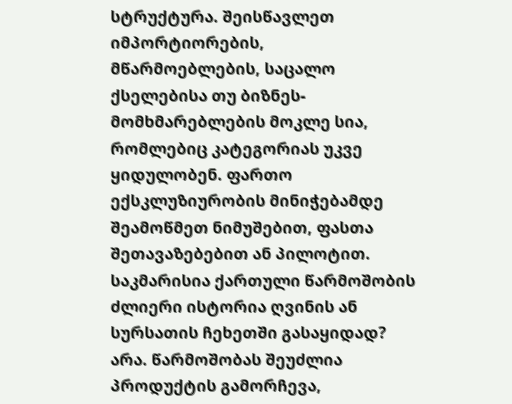სტრუქტურა. შეისწავლეთ იმპორტიორების, მწარმოებლების, საცალო ქსელებისა თუ ბიზნეს-მომხმარებლების მოკლე სია, რომლებიც კატეგორიას უკვე ყიდულობენ. ფართო ექსკლუზიურობის მინიჭებამდე შეამოწმეთ ნიმუშებით, ფასთა შეთავაზებებით ან პილოტით.
საკმარისია ქართული წარმოშობის ძლიერი ისტორია ღვინის ან სურსათის ჩეხეთში გასაყიდად?
არა. წარმოშობას შეუძლია პროდუქტის გამორჩევა,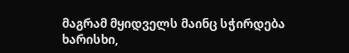მაგრამ მყიდველს მაინც სჭირდება ხარისხი,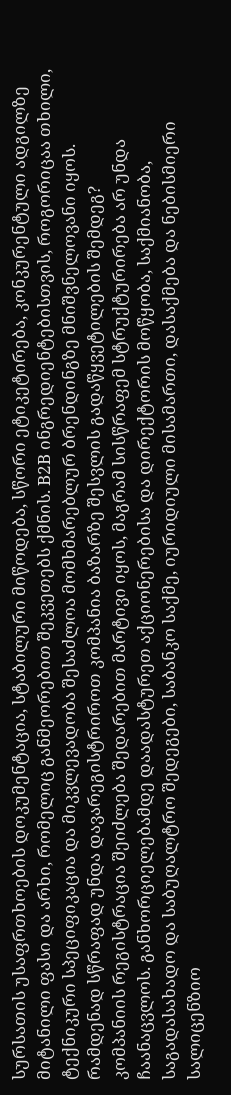სურსათის უსაფრთხოების დოკუმენტაცია, სტაბილური მიწოდება, სწორი ეტიკეტირება, კონკურენტული ადგილზე მიტანილი ფასი და არხი, რომელიც განმეორებით შეკვეთებს ქმნის. B2B ინგრედიენტებისთვის, როგორიცაა თხილი, ტექნიკური სპეციფიკაცია და მიკვლევადობა შესაძლოა მომხმარებლურ ბრენდინგზე მნიშვნელოვანი იყოს.
რამდენად სწრაფად უნდა დავარეგისტრიროთ კომპანია ბაზარზე შესვლის გადაწყვეტილების შემდეგ?
კომპანიის რეგისტრაცია შეიძლება შედარებით მარტივი იყოს, მაგრამ სისწრაფემ სტრუქტურირება არ უნდა ჩაანაცვლოს. განხორციელებამდე დაადასტურეთ აქციონერებისა და დირექტორის მოწყობა, საქმიანობა, საგადასახადო და საბუღალტრო შედეგები, საბანკო საქმე, იურიდიული მისამართი, დასაქმება და ნებისმიერი სალიცენზიო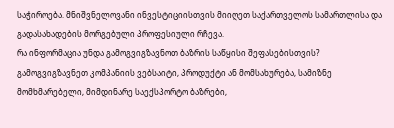საჭიროება. მნიშვნელოვანი ინვესტიციისთვის მიიღეთ საქართველოს სამართლისა და გადასახადების მორგებული პროფესიული რჩევა.
რა ინფორმაცია უნდა გამოგვიგზავნოთ ბაზრის საწყისი შეფასებისთვის?
გამოგვიგზავნეთ კომპანიის ვებსაიტი, პროდუქტი ან მომსახურება, სამიზნე მომხმარებელი, მიმდინარე საექსპორტო ბაზრები,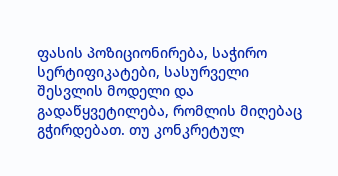ფასის პოზიციონირება, საჭირო სერტიფიკატები, სასურველი შესვლის მოდელი და გადაწყვეტილება, რომლის მიღებაც გჭირდებათ. თუ კონკრეტულ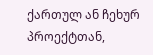ქართულ ან ჩეხურ პროექტთან,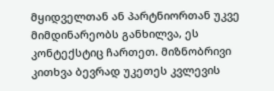მყიდველთან ან პარტნიორთან უკვე მიმდინარეობს განხილვა, ეს კონტექსტიც ჩართეთ. მიზნობრივი კითხვა ბევრად უკეთეს კვლევის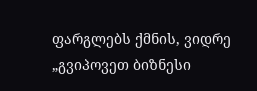ფარგლებს ქმნის, ვიდრე „გვიპოვეთ ბიზნესი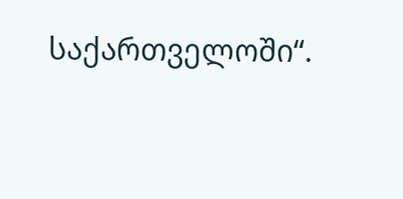საქართველოში“.